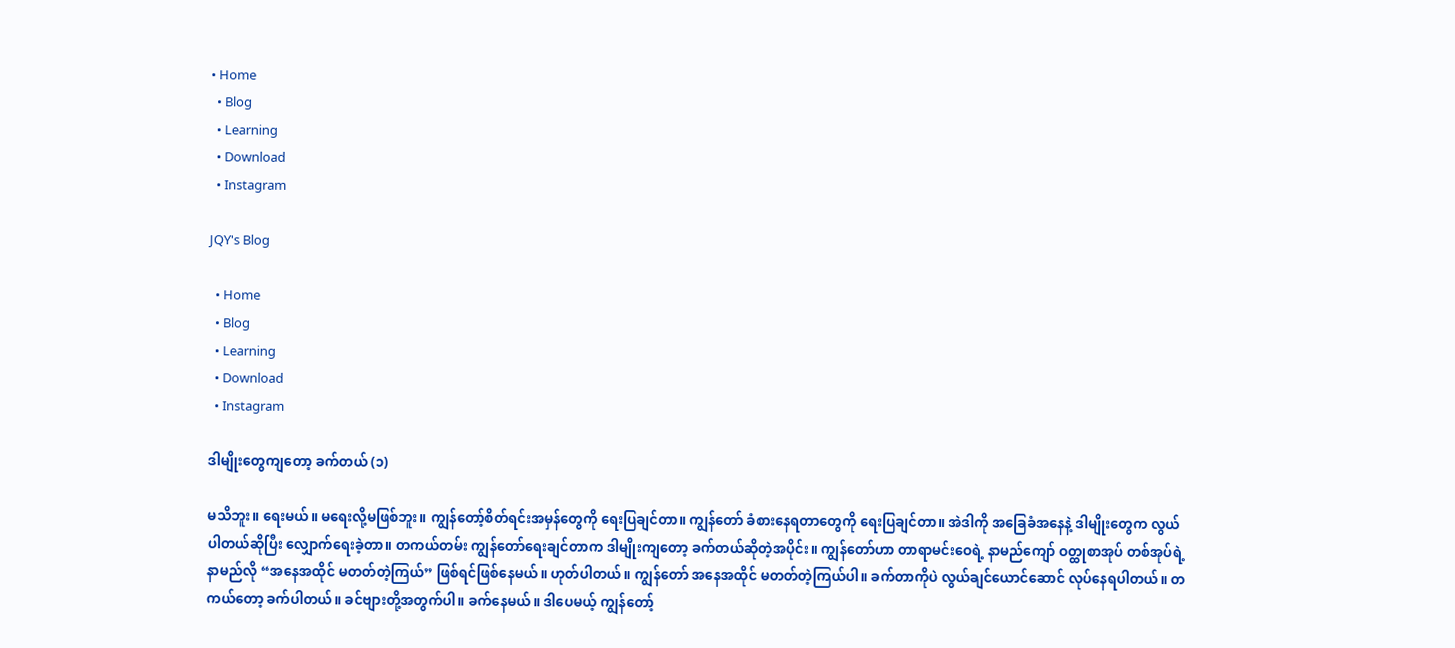• Home
  • Blog
  • Learning
  • Download
  • Instagram

JQY's Blog

  • Home
  • Blog
  • Learning
  • Download
  • Instagram

ဒါမျိုးတွေကျတော့ ခက်တယ် (၁)

မသိဘူး။ ရေးမယ်။ မရေးလို့မဖြစ်ဘူး။ ကျွန်တော့်စိတ်ရင်းအမှန်တွေကို ရေးပြချင်တာ။ ကျွန်တော် ခံစားနေရတာတွေကို ရေးပြချင်တာ။ အဲဒါကို အခြေခံအနေနဲ့ ဒါမျိုးတွေက လွယ်ပါတယ်ဆိုပြီး လျှောက်ရေးခဲ့တာ။ တကယ်တမ်း ကျွန်တော်ရေးချင်တာက ဒါမျိုးကျတော့ ခက်တယ်ဆိုတဲ့အပိုင်း။ ကျွန်တော်ဟာ တာရာမင်းဝေရဲ့ နာမည်ကျော် ဝတ္ထုစာအုပ် တစ်အုပ်ရဲ့ နာမည်လို “အနေအထိုင် မတတ်တဲ့ကြယ်” ဖြစ်ရင်ဖြစ်နေမယ်။ ဟုတ်ပါတယ်။ ကျွန်တော် အနေအထိုင် မတတ်တဲ့ကြယ်ပါ။ ခက်တာကိုပဲ လွယ်ချင်ယောင်ဆောင် လုပ်နေရပါတယ်။ တကယ်တော့ ခက်ပါတယ်။ ခင်ဗျားတို့အတွက်ပါ။ ခက်နေမယ်။ ဒါပေမယ့် ကျွန်တော့်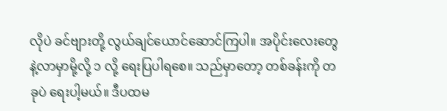လိုပဲ ခင်ဗျားတို့ လွယ်ချင်ယောင်ဆောင်ကြပါ။ အပိုင်းလေးတွေနဲ့လာမှာမို့လို့ ၁ လို့ ရေးပြပါရစေ။ သည်မှာတော့ တစ်ခန်းကို တခုပဲ ရေးပါ့မယ်။ ဒီပထမ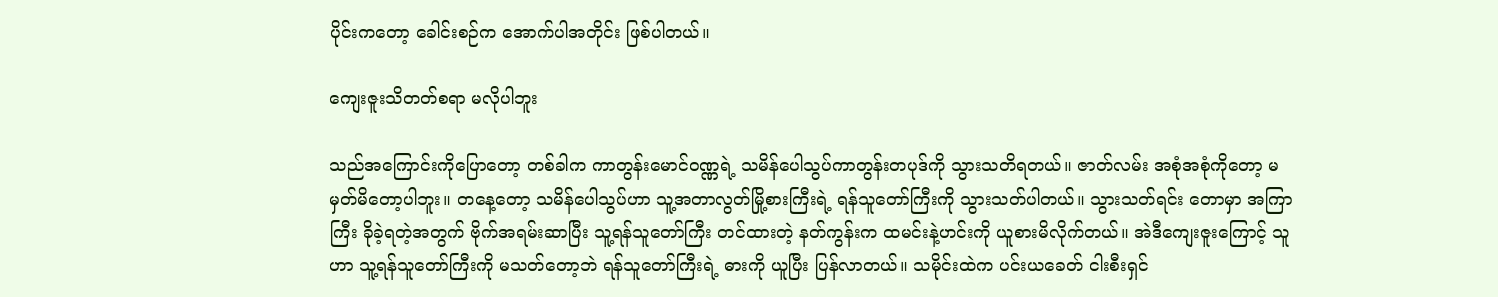ပိုင်းကတော့ ခေါင်းစဉ်က အောက်ပါအတိုင်း ဖြစ်ပါတယ်။

ကျေးဇူးသိတတ်စရာ မလိုပါဘူး

သည်အကြောင်းကိုပြောတော့ တစ်ခါက ကာတွန်းမောင်ဝဏ္ဏရဲ့ သမိန်ပေါသွပ်ကာတွန်းတပုဒ်ကို သွားသတိရတယ်။ ဇာတ်လမ်း အစုံအစုံကိုတော့ မမှတ်မိတော့ပါဘူး။ တနေ့တော့ သမိန်ပေါသွပ်ဟာ သူ့အတာလွတ်မြို့စားကြီးရဲ့ ရန်သူတော်ကြီးကို သွားသတ်ပါတယ်။ သွားသတ်ရင်း တောမှာ အကြာကြီး ခိုခဲ့ရတဲ့အတွက် ဗိုက်အရမ်းဆာပြီး သူ့ရန်သူတော်ကြီး တင်ထားတဲ့ နတ်ကွန်းက ထမင်းနဲ့ဟင်းကို ယူစားမိလိုက်တယ်။ အဲဒီကျေးဇူးကြောင့် သူဟာ သူ့ရန်သူတော်ကြီးကို မသတ်တော့ဘဲ ရန်သူတော်ကြီးရဲ့ ဓားကို ယူပြီး ပြန်လာတယ်။ သမိုင်းထဲက ပင်းယခေတ် ငါးစီးရှင်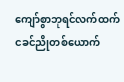ကျော်စွာဘုရင်လက်ထက် ငခင်ညိုတစ်ယောက်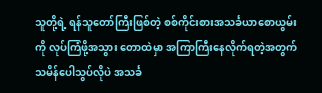သူတို့ရဲ့ ရန်သူတော်ကြီးဖြစ်တဲ့ စစ်ကိုင်းစားအသင်္ခယာစောယွမ်းကို လုပ်ကြံဖို့အသွား တောထဲမှာ အကြာကြီးနေလိုက်ရတဲ့အတွက် သမိန်ပေါသွပ်လိုပဲ အသင်္ခ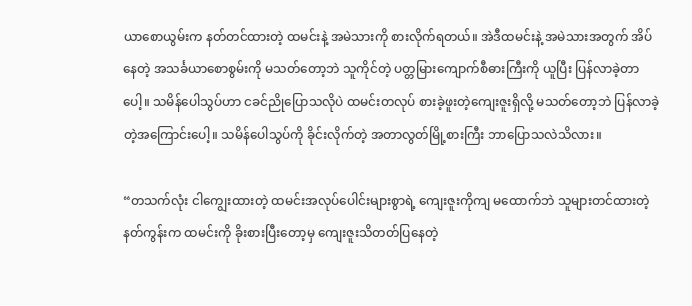ယာစောယွမ်းက နတ်တင်ထားတဲ့ ထမင်းနဲ့ အမဲသားကို စားလိုက်ရတယ်။ အဲဒီထမင်းနဲ့ အမဲသားအတွက် အိပ်နေတဲ့ အသင်္ခယာစောစွမ်းကို မသတ်တော့ဘဲ သူကိုင်တဲ့ ပတ္တမြားကျောက်စီဓားကြီးကို ယူပြီး ပြန်လာခဲ့တာပေါ့။ သမိန်ပေါသွပ်ဟာ ငခင်ညိုပြောသလိုပဲ ထမင်းတလုပ် စားခဲ့ဖူးတဲ့ကျေးဇူးရှိလို့ မသတ်တော့ဘဲ ပြန်လာခဲ့တဲ့အကြောင်းပေါ့။ သမိန်ပေါသွပ်ကို ခိုင်းလိုက်တဲ့ အတာလွတ်မြို့စားကြီး ဘာပြောသလဲသိလား။

“တသက်လုံး ငါကျွေးထားတဲ့ ထမင်းအလုပ်ပေါင်းများစွာရဲ့ ကျေးဇူးကိုကျ မထောက်ဘဲ သူများတင်ထားတဲ့ နတ်ကွန်းက ထမင်းကို ခိုးစားပြီးတော့မှ ကျေးဇူးသိတတ်ပြနေတဲ့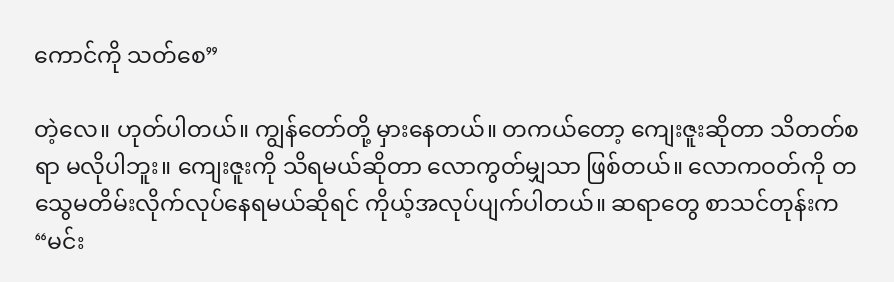ကောင်ကို သတ်စေ”

တဲ့လေ။ ဟုတ်ပါတယ်။ ကျွန်တော်တို့ မှားနေတယ်။ တကယ်တော့ ကျေးဇူးဆိုတာ သိတတ်စရာ မလိုပါဘူး။ ကျေးဇူးကို သိရမယ်ဆိုတာ လောကွတ်မျှသာ ဖြစ်တယ်။ လောကဝတ်ကို တသွေမတိမ်းလိုက်လုပ်နေရမယ်ဆိုရင် ကိုယ့်အလုပ်ပျက်ပါတယ်။ ဆရာတွေ စာသင်တုန်းက “မင်း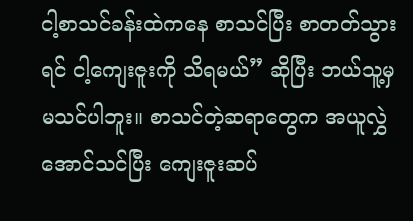ငါ့စာသင်ခန်းထဲကနေ စာသင်ပြီး စာတတ်သွားရင် ငါ့ကျေးဇူးကို သိရမယ်” ဆိုပြီး ဘယ်သူ့မှ မသင်ပါဘူး။ စာသင်တဲ့ဆရာတွေက အယူလွှဲအောင်သင်ပြီး ကျေးဇူးဆပ်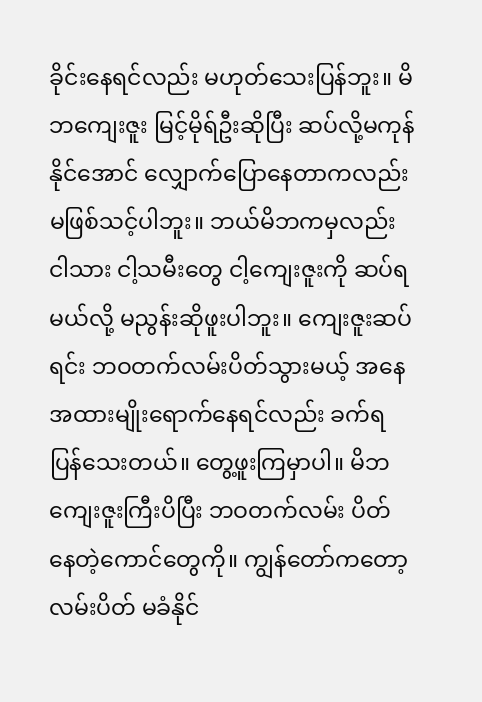ခိုင်းနေရင်လည်း မဟုတ်သေးပြန်ဘူး။ မိဘကျေးဇူး မြင့်မိုရ်ဦးဆိုပြီး ဆပ်လို့မကုန်နိုင်အောင် လျှောက်ပြောနေတာကလည်း မဖြစ်သင့်ပါဘူး။ ဘယ်မိဘကမှလည်း ငါသား ငါ့သမီးတွေ ငါ့ကျေးဇူးကို ဆပ်ရမယ်လို့ မညွန်းဆိုဖူးပါဘူး။ ကျေးဇူးဆပ်ရင်း ဘဝတက်လမ်းပိတ်သွားမယ့် အနေအထားမျိုးရောက်နေရင်လည်း ခက်ရပြန်သေးတယ်။ တွေ့ဖူးကြမှာပါ။ မိဘကျေးဇူးကြီးပိပြီး ဘဝတက်လမ်း ပိတ်နေတဲ့ကောင်တွေကို။ ကျွန်တော်ကတော့ လမ်းပိတ် မခံနိုင်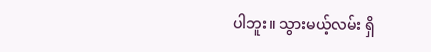ပါဘူး။ သွားမယ့်လမ်း ရှိ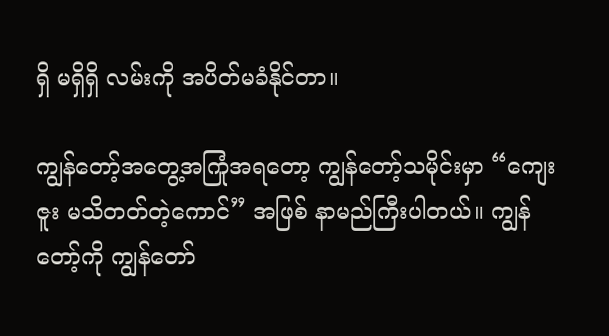ရှိ မရှိရှိ လမ်းကို အပိတ်မခံနိုင်တာ။

ကျွန်တော့်အတွေ့အကြုံအရတော့ ကျွန်တော့်သမိုင်းမှာ “ကျေးဇူး မသိတတ်တဲ့ကောင်” အဖြစ် နာမည်ကြီးပါတယ်။ ကျွန်တော့်ကို ကျွန်တော်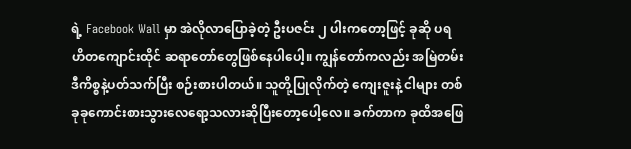ရဲ့ Facebook Wall မှာ အဲလိုလာပြောခဲ့တဲ့ ဦးပဇင်း ၂ ပါးကတော့ဖြင့် ခုဆို ပရဟိတကျောင်းထိုင် ဆရာတော်တွေဖြစ်နေပါပေါ့။ ကျွန်တော်ကလည်း အမြဲတမ်း ဒီကိစ္စနဲ့ပတ်သက်ပြီး စဉ်းစားပါတယ်။ သူတို့ပြုလိုက်တဲ့ ကျေးဇူးနဲ့ ငါများ တစ်ခုခုကောင်းစားသွားလေရော့သလားဆိုပြီးတော့ပေါ့လေ။ ခက်တာက ခုထိအဖြေ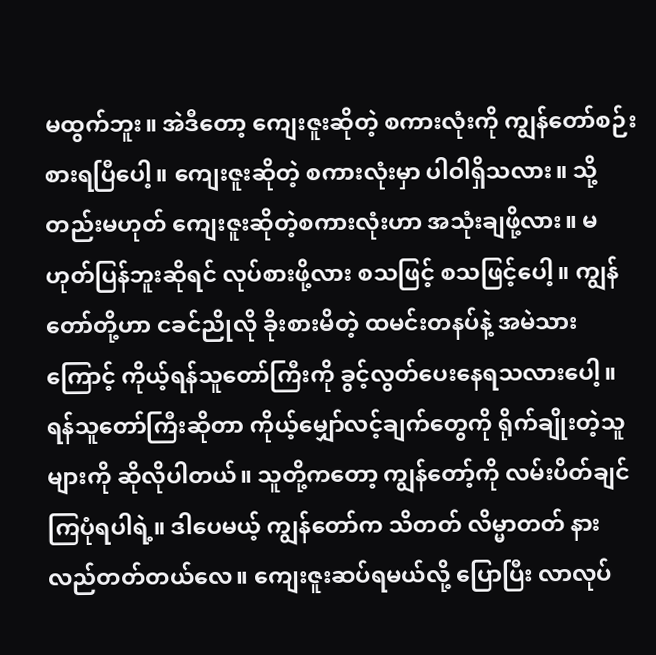မထွက်ဘူး။ အဲဒီတော့ ကျေးဇူးဆိုတဲ့ စကားလုံးကို ကျွန်တော်စဉ်းစားရပြီပေါ့။ ကျေးဇူးဆိုတဲ့ စကားလုံးမှာ ပါဝါရှိသလား။ သို့တည်းမဟုတ် ကျေးဇူးဆိုတဲ့စကားလုံးဟာ အသုံးချဖို့လား။ မဟုတ်ပြန်ဘူးဆိုရင် လုပ်စားဖို့လား စသဖြင့် စသဖြင့်ပေါ့။ ကျွန်တော်တို့ဟာ ငခင်ညိုလို ခိုးစားမိတဲ့ ထမင်းတနပ်နဲ့ အမဲသားကြောင့် ကိုယ့်ရန်သူတော်ကြီးကို ခွင့်လွတ်ပေးနေရသလားပေါ့။ ရန်သူတော်ကြီးဆိုတာ ကိုယ့်မျှော်လင့်ချက်တွေကို ရိုက်ချိုးတဲ့သူများကို ဆိုလိုပါတယ်။ သူတို့ကတော့ ကျွန်တော့်ကို လမ်းပိတ်ချင်ကြပုံရပါရဲ့။ ဒါပေမယ့် ကျွန်တော်က သိတတ် လိမ္မာတတ် နားလည်တတ်တယ်လေ။ ကျေးဇူးဆပ်ရမယ်လို့ ပြောပြီး လာလုပ်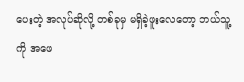ပေးတဲ့ အလုပ်ဆိုလို့ တစ်ခုမှ မရှိခဲ့ဖူးလေတော့ ဘယ်သူ့ကို အဖေ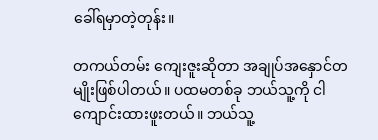ခေါ်ရမှာတဲ့တုန်း။

တကယ်တမ်း ကျေးဇူးဆိုတာ အချုပ်အနှောင်တမျိုးဖြစ်ပါတယ်။ ပထမတစ်ခု ဘယ်သူ့ကို ငါကျောင်းထားဖူးတယ်။ ဘယ်သူ့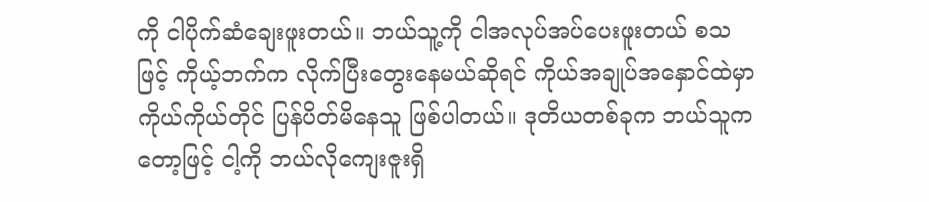ကို ငါပိုက်ဆံချေးဖူးတယ်။ ဘယ်သူ့ကို ငါအလုပ်အပ်ပေးဖူးတယ် စသဖြင့် ကိုယ့်ဘက်က လိုက်ပြီးတွေးနေမယ်ဆိုရင် ကိုယ်အချုပ်အနှောင်ထဲမှာ ကိုယ်ကိုယ်တိုင် ပြန်ပိတ်မိနေသူ ဖြစ်ပါတယ်။ ဒုတိယတစ်ခုက ဘယ်သူကတော့ဖြင့် ငါ့ကို ဘယ်လိုကျေးဇူးရှိ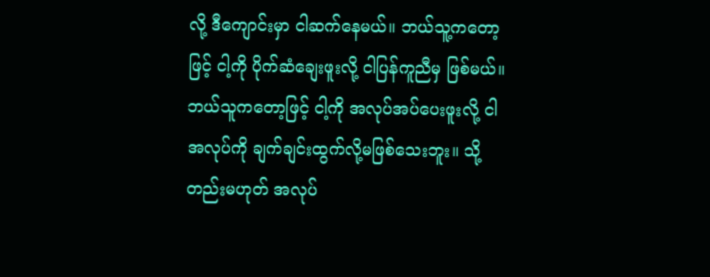လို့ ဒီကျောင်းမှာ ငါဆက်နေမယ်။ ဘယ်သူ့ကတော့ဖြင့် ငါ့ကို ပိုက်ဆံချေးဖူးလို့ ငါပြန်ကူညီမှ ဖြစ်မယ်။ ဘယ်သူကတော့ဖြင့် ငါ့ကို အလုပ်အပ်ပေးဖူးလို့ ငါအလုပ်ကို ချက်ချင်းထွက်လို့မဖြစ်သေးဘူး။ သို့တည်းမဟုတ် အလုပ်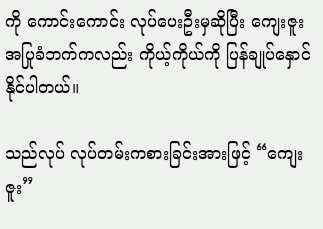ကို ကောင်းကောင်း လုပ်ပေးဦးမှဆိုပြီး ကျေးဇူးအပြုခံဘက်ကလည်း ကိုယ့်ကိုယ်ကို ပြန်ချုပ်နှောင်နိုင်ပါတယ်။

သည်လုပ် လုပ်တမ်းကစားခြင်းအားဖြင့် “ကျေးဇူး”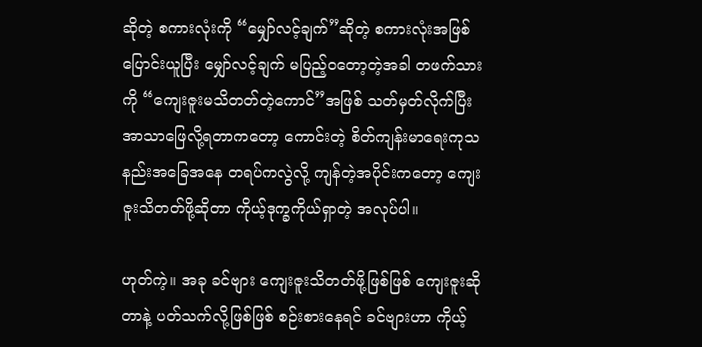ဆိုတဲ့ စကားလုံးကို “မျှော်လင့်ချက်”ဆိုတဲ့ စကားလုံးအဖြစ် ပြောင်းယူပြီး မျှော်လင့်ချက် မပြည့်ဝတော့တဲ့အခါ တဖက်သားကို “ကျေးဇူးမသိတတ်တဲ့ကောင်”အဖြစ် သတ်မှတ်လိုက်ပြီး အာသာဖြေလို့ရတာကတော့ ကောင်းတဲ့ စိတ်ကျန်းမာရေးကုသနည်းအခြေအနေ တရပ်ကလွဲလို့ ကျန်တဲ့အပိုင်းကတော့ ကျေးဇူးသိတတ်ဖို့ဆိုတာ ကိုယ့်ဒုက္ခကိုယ်ရှာတဲ့ အလုပ်ပါ။

ဟုတ်ကဲ့။ အခု ခင်ဗျား ကျေးဇူးသိတတ်ဖို့ဖြစ်ဖြစ် ကျေးဇူးဆိုတာနဲ့ ပတ်သက်လို့ဖြစ်ဖြစ် စဉ်းစားနေရင် ခင်ဗျားဟာ ကိုယ့်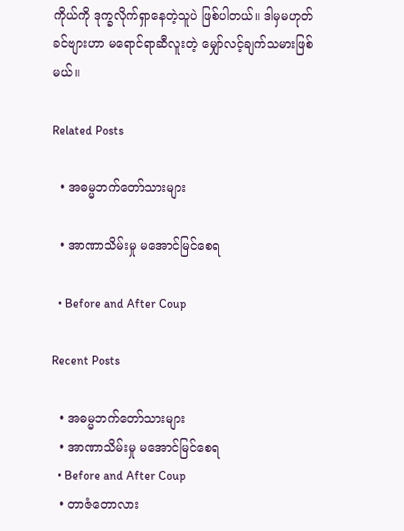ကိုယ်ကို ဒုက္ခလိုက်ရှာနေတဲ့သူပဲ ဖြစ်ပါတယ်။ ဒါမှမဟုတ် ခင်ဗျားဟာ မရောင်ရာဆီလူးတဲ့ မျှော်လင့်ချက်သမားဖြစ်မယ်။

Related Posts

  • အဓမ္မဘက်တော်သားများ

  • အာဏာသိမ်းမှု မအောင်မြင်စေရ

  • Before and After Coup

Recent Posts

  • အဓမ္မဘက်တော်သားများ
  • အာဏာသိမ်းမှု မအောင်မြင်စေရ
  • Before and After Coup
  • တာဇံတောလား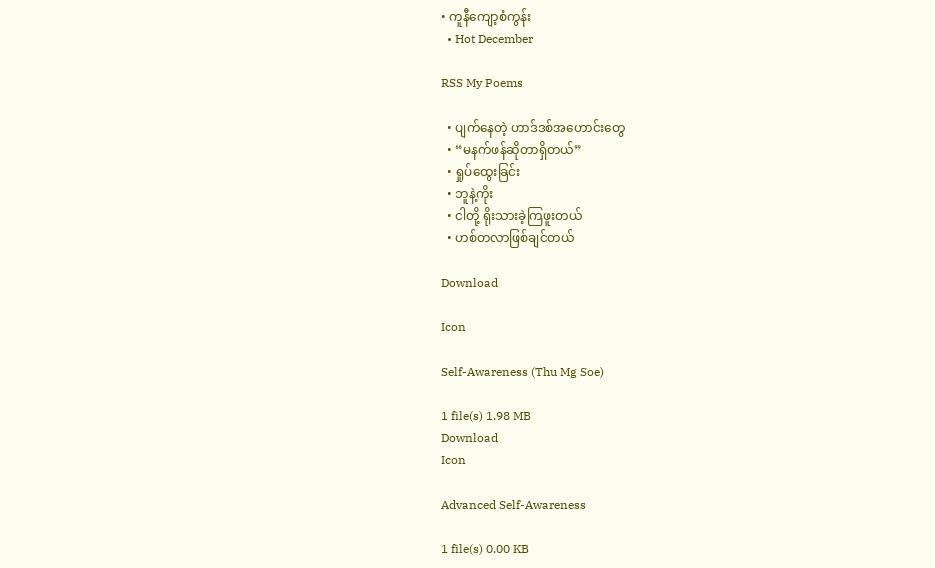• ကူနီကျော့စံကွန်း
  • Hot December

RSS My Poems

  • ပျက်နေတဲ့ ဟာဒ်ဒစ်အဟောင်းတွေ
  • “မနက်ဖန်ဆိုတာရှိတယ်”
  • ရှုပ်ထွေးခြင်း
  • ဘူနဲ့ကိုး
  • ငါတို့ ရိုးသားခဲ့ကြဖူးတယ်
  • ဟစ်တလာဖြစ်ချင်တယ်

Download

Icon

Self-Awareness (Thu Mg Soe)

1 file(s) 1.98 MB
Download
Icon

Advanced Self-Awareness

1 file(s) 0.00 KB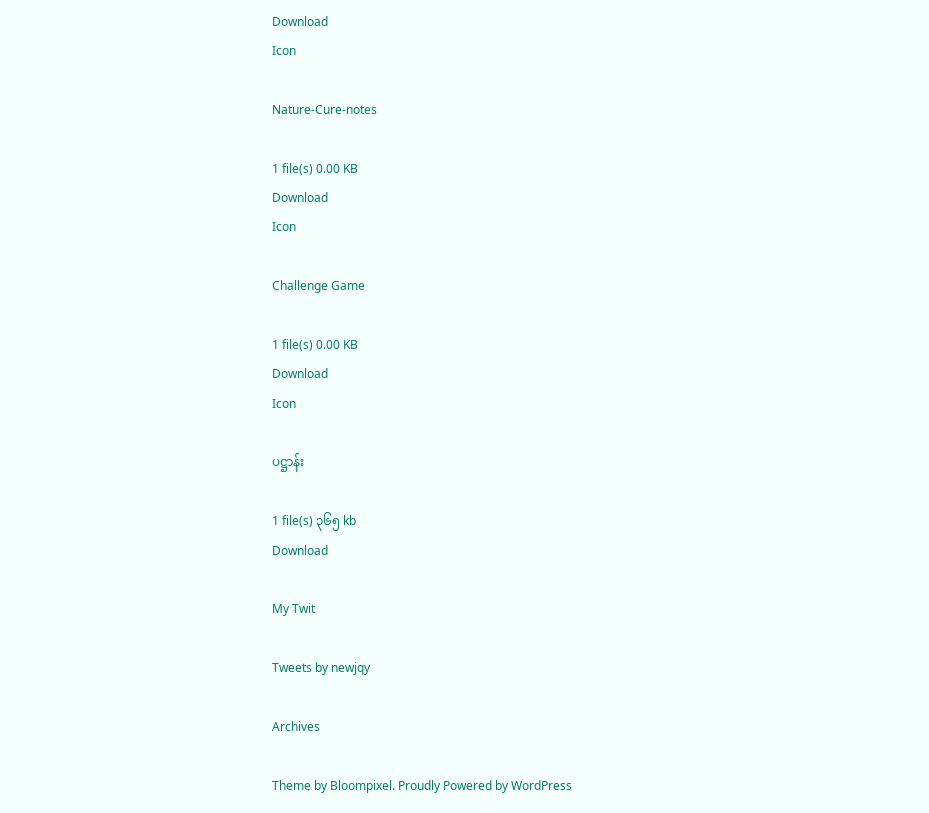Download
Icon

Nature-Cure-notes

1 file(s) 0.00 KB
Download
Icon

Challenge Game

1 file(s) 0.00 KB
Download
Icon

ပဋ္ဌာန်း

1 file(s) ၃၆၅ kb
Download

My Twit

Tweets by newjqy

Archives

Theme by Bloompixel. Proudly Powered by WordPress